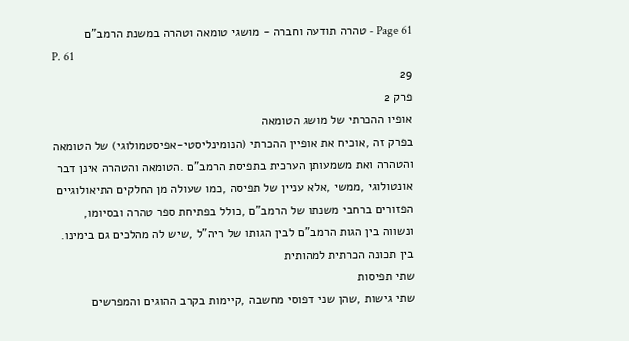Page 61 - טהרה תודעה וחברה - מושגי טומאה וטהרה במשנת הרמב"ם
P. 61
29
פרק 2
אופיו ההכרתי של מושג הטומאה
בפרק זה ,אוכיח את אופיין ההכרתי (הנומינליסטי-אפיסטמולוגי) של הטומאה
והטהרה ואת משמעותן הערכית בתפיסת הרמב"ם .הטומאה והטהרה אינן דבר
אונטולוגי ,ממשי ,אלא עניין של תפיסה ,כמו שעולה מן החלקים התיאולוגיים
הפזורים ברחבי משנתו של הרמב"ם ,כולל בפתיחת ספר טהרה ובסיומו,
ונשווה בין הגות הרמב"ם לבין הגותו של ריה"ל ,שיש לה מהלכים גם בימינו.
בין תכונה הכרתית למהותית
שתי תפיסות
שתי גישות ,שהן שני דפוסי מחשבה ,קיימות בקרב ההוגים והמפרשים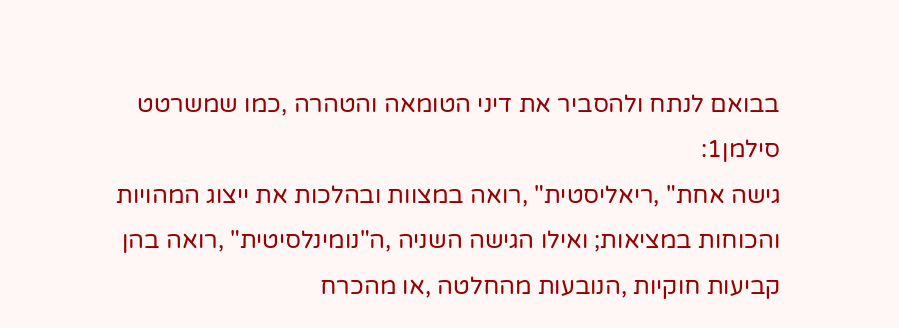בבואם לנתח ולהסביר את דיני הטומאה והטהרה ,כמו שמשרטט סילמן1:
גישה אחת" ,ריאליסטית" ,רואה במצוות ובהלכות את ייצוג המהויות
והכוחות במציאות; ואילו הגישה השניה ,ה"נומינלסיטית" ,רואה בהן
קביעות חוקיות ,הנובעות מהחלטה ,או מהכרח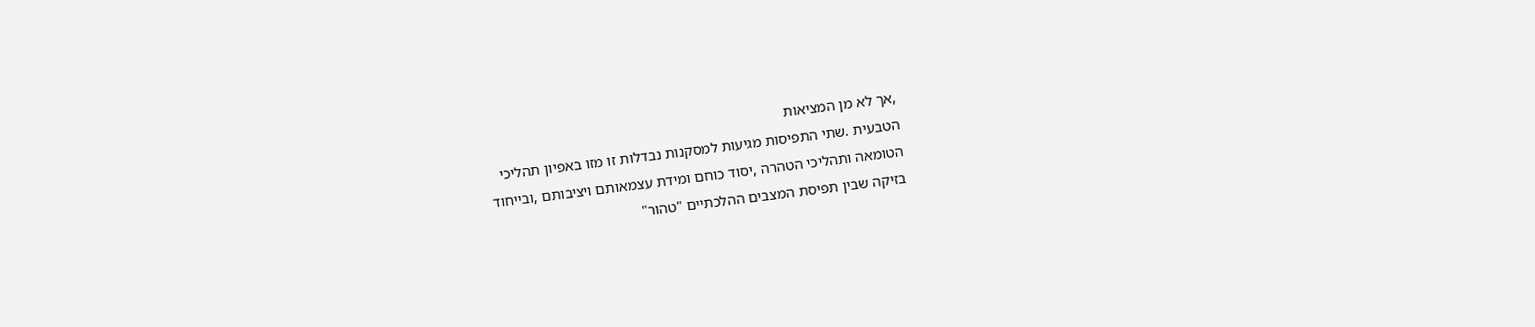,אך לא מן המציאות
הטבעית .שתי התפיסות מגיעות למסקנות נבדלות זו מזו באפיון תהליכי
הטומאה ותהליכי הטהרה ,יסוד כוחם ומידת עצמאותם ויציבותם ,ובייחוד
בזיקה שבין תפיסת המצבים ההלכתיים "טהור"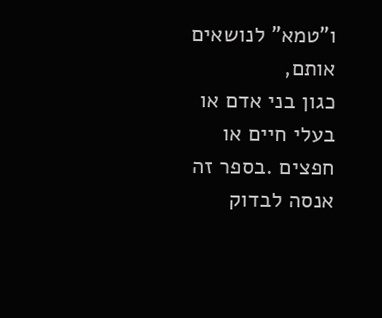ו"טמא" לנושאים אותם,
כגון בני אדם או בעלי חיים או חפצים .בספר זה אנסה לבדוק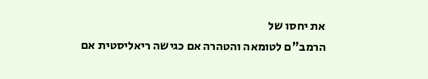את יחסו של
הרמב"ם לטומאה והטהרה אם כגישה ריאליסטית אם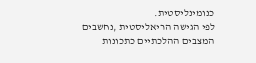כנומינליסטית.
לפי הגישה הריאליסטית ,נחשבים המצבים ההלכתיים כתכונות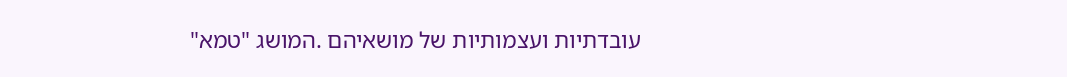עובדתיות ועצמותיות של מושאיהם .המושג "טמא"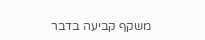משקף קביעה בדבר